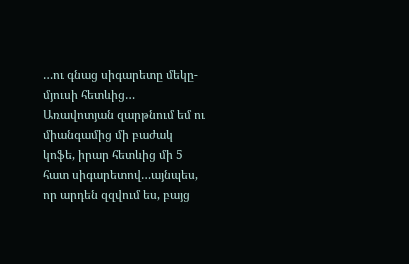…ու գնաց սիգարետը մեկը-մյուսի հետևից…
Առավոտյան զարթնում եմ ու միանգամից մի բաժակ կոֆե, իրար հետևից մի 5 հատ սիգարետով…այնպես, որ արդեն զզվում ես, բայց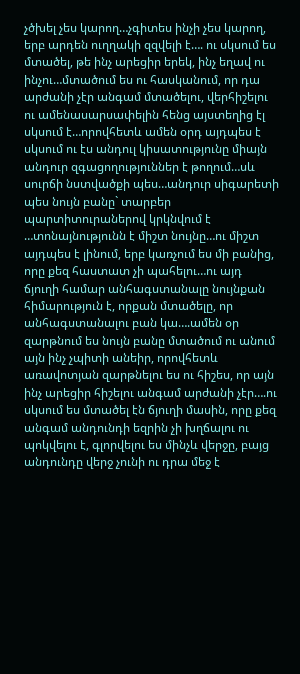չծխել չես կարող…չգիտես ինչի չես կարող, երբ արդեն ուղղակի զզվելի է…. ու սկսում ես մտածել, թե ինչ արեցիր երեկ, ինչ եղավ ու ինչու…մտածում ես ու հասկանում, որ դա արժանի չէր անգամ մտածելու, վերհիշելու ու ամենասարսափելին հենց այստեղից էլ սկսում է…որովհետև ամեն օրդ այդպես է սկսում ու էս անդուլ կիսատությունը միայն անդուր զգացողություններ է թողում…սև սուրճի նստվածքի պես…անդուր սիգարետի պես նույն բանը` տարբեր պարտիտուրաներով կրկնվում է …տոնայնությունն է միշտ նույնը…ու միշտ այդպես է լինում, երբ կառչում ես մի բանից, որը քեզ հաստատ չի պահելու…ու այդ ճյուղի համար անհագստանալը նույնքան հիմարություն է, որքան մտածելը, որ անհագստանալու բան կա….ամեն օր զարթնում ես նույն բանը մտածում ու անում այն ինչ չպիտի անեիր, որովհետև առավոտյան զարթնելու ես ու հիշես, որ այն ինչ արեցիր հիշելու անգամ արժանի չէր….ու սկսում ես մտածել էն ճյուղի մասին, որը քեզ անգամ անդունդի եզրին չի խղճալու ու պոկվելու է, գլորվելու ես մինչև վերջը, բայց անդունդը վերջ չունի ու դրա մեջ է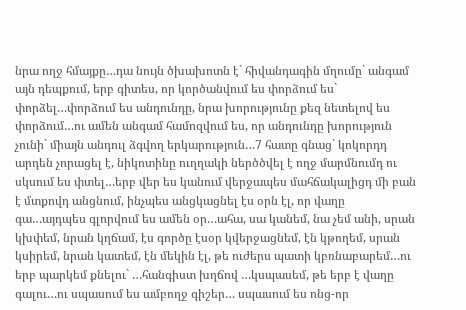նրա ողջ հմայքը…դա նույն ծխախոտն է` հիվանդագին մղումը` անգամ այն դեպքում, երբ գիտես, որ կործանվում ես փորձում ես` փորձել…փորձում ես անդունդը, նրա խորությունը քեզ նետելով ես փորձում…ու ամեն անգամ համոզվում ես, որ անդունդը խորություն չունի` միայն անդուլ ձգվող երկարություն…7 հատը գնաց` կոկորդդ արդեն չորացել է, նիկոտինը ուղղակի ներծծվել է ողջ մարմնումդ ու սկսում ես փտել…երբ վեր ես կանում վերջապես մահճակալիցդ մի բան է մտքովդ անցնում, ինչպես անցկացնել էս օրն էլ, որ վաղը գա…այդպես գլորվում ես ամեն օր…ահա, սա կանեմ, նա չեմ անի, սրան կխփեմ, նրան կղճամ, էս գործը էսօր կվերջացնեմ, էն կթողեմ, սրան կսիրեմ, նրան կատեմ, էն մեկին էլ, թե ուժերս պատի կբռնաբարեմ…ու երբ պարկեմ քնելու` …հանգիստ խղճով …կսպասեմ, թե երբ է վաղը գալու…ու սպասում ես ամբողջ գիշեր… սպասում ես ոնց-որ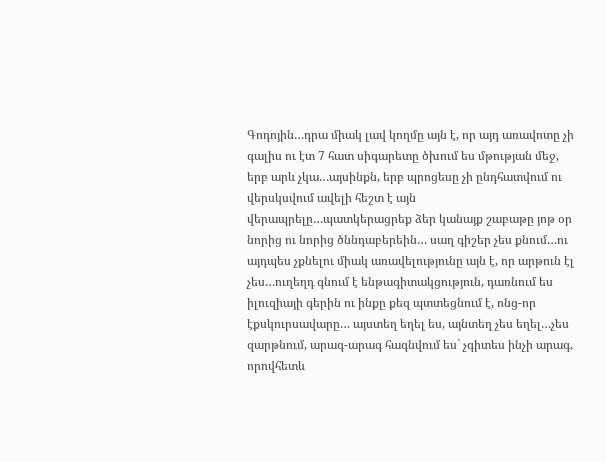Գոդոյին…դրա միակ լավ կողմը այն է, որ այդ առավոտը չի գալիս ու էտ 7 հատ սիգարետը ծխում ես մթության մեջ, երբ արև չկա…այսինքն, երբ պրոցեսը չի ընդհատվում ու վերսկսվում ավելի հեշտ է այն վերապրելը…պատկերացրեք ձեր կանայք շաբաթը յոթ օր նորից ու նորից ծննդաբերեին… սաղ գիշեր չես քնում…ու այդպես չքնելու միակ առավելությունը այն է, որ արթուն էլ չես…ուղեղդ գնում է ենթագիտակցություն, դառնում ես իլուզիայի գերին ու ինքը քեզ պտտեցնում է, ոնց-որ էքսկուրսավարը… այստեղ եղել ես, այնտեղ չես եղել…չես զարթնում, արագ-արագ հագնվում ես` չգիտես ինչի արագ, որովհետև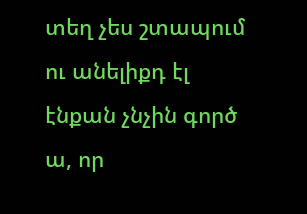տեղ չես շտապում ու անելիքդ էլ էնքան չնչին գործ ա, որ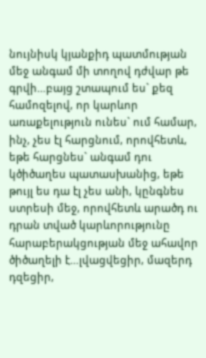նույնիսկ կյանքիդ պատմության մեջ անգամ մի տողով դժվար թե գրվի…բայց շտապում ես` քեզ համոզելով, որ կարևոր առաքելություն ունես` ում համար, ինչ, չես էլ հարցնում, որովհետև, եթե հարցնես` անգամ դու կծիծաղես պատասխանից, եթե թույլ ես դա էլ չես անի, կընգնես ստրեսի մեջ, որովհետև արածդ ու դրան տված կարևորությունը հարաբերակցության մեջ ահավոր ծիծաղելի է…լվացվեցիր, մազերդ դզեցիր,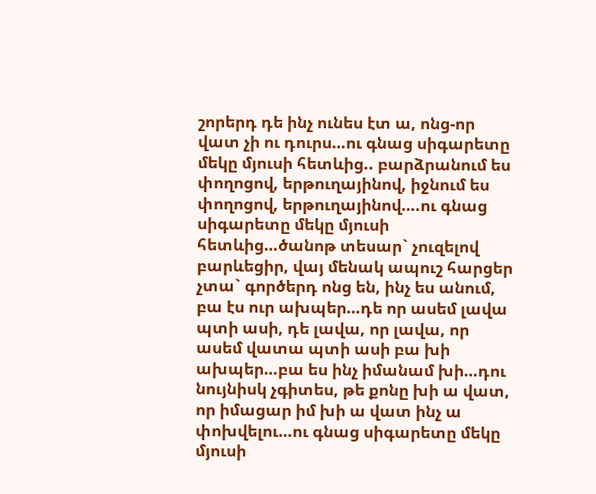շորերդ դե ինչ ունես էտ ա, ոնց-որ վատ չի ու դուրս…ու գնաց սիգարետը մեկը մյուսի հետևից.. բարձրանում ես փողոցով, երթուղայինով, իջնում ես փողոցով, երթուղայինով….ու գնաց սիգարետը մեկը մյուսի հետևից…ծանոթ տեսար` չուզելով բարևեցիր, վայ մենակ ապուշ հարցեր չտա` գործերդ ոնց են, ինչ ես անում, բա էս ուր ախպեր…դե որ ասեմ լավա պտի ասի, դե լավա, որ լավա, որ ասեմ վատա պտի ասի բա խի ախպեր…բա ես ինչ իմանամ խի…դու նույնիսկ չգիտես, թե քոնը խի ա վատ, որ իմացար իմ խի ա վատ ինչ ա փոխվելու…ու գնաց սիգարետը մեկը մյուսի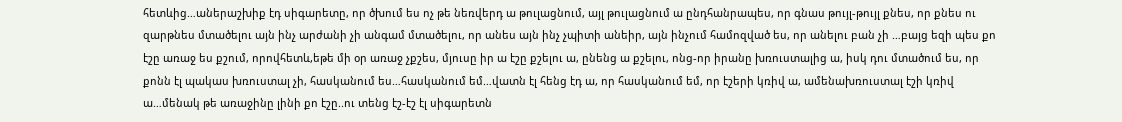հետևից…աներաշխիք էդ սիգարետը, որ ծխում ես ոչ թե նեռվերդ ա թուլացնում, այլ թուլացնում ա ընդհանրապես, որ գնաս թույլ-թույլ քնես, որ քնես ու զարթնես մտածելու այն ինչ արժանի չի անգամ մտածելու, որ անես այն ինչ չպիտի անեիր, այն ինչում համոզված ես, որ անելու բան չի …բայց եզի պես քո էշը առաջ ես քշում, որովհետև,եթե մի օր առաջ չքշես, մյուսը իր ա էշը քշելու ա, ընենց ա քշելու, ոնց-որ իրանը խռուստալից ա, իսկ դու մտածում ես, որ քոնն էլ պակաս խռուստալ չի, հասկանում ես…հասկանում եմ…վատն էլ հենց էդ ա, որ հասկանում եմ, որ էշերի կռիվ ա, ամենախռուստալ էշի կռիվ ա…մենակ թե առաջինը լինի քո էշը..ու տենց էշ-էշ էլ սիգարետն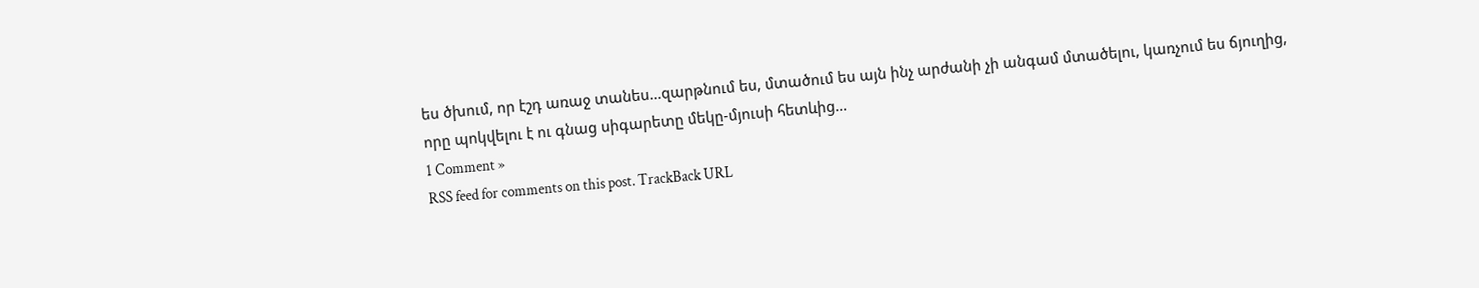ես ծխում, որ էշդ առաջ տանես…զարթնում ես, մտածում ես այն ինչ արժանի չի անգամ մտածելու, կառչում ես ճյուղից, որը պոկվելու է ու գնաց սիգարետը մեկը-մյուսի հետևից…
1 Comment »
RSS feed for comments on this post. TrackBack URL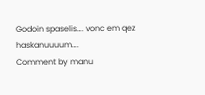Godoin spaselis…. vonc em qez haskanuuuum….
Comment by manu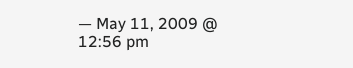— May 11, 2009 @ 12:56 pm